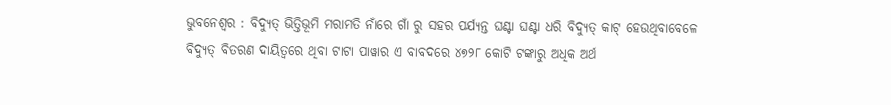ଭୁବନେଶ୍ୱର : ବିଦ୍ୟୁତ୍ ଭିତ୍ତିଭୂମି ମରାମତି ନାଁରେ ଗାଁ ରୁ ସହର ପର୍ଯ୍ୟନ୍ତ ଘଣ୍ଟା ଘଣ୍ଟା ଧରି ବିଦ୍ୟୁତ୍ କାଟ୍ ହେଉଥିବାବେଳେ ବିଦ୍ୟୁତ୍ ବିତରଣ ଦାୟିତ୍ୱରେ ଥିବା ଟାଟା ପାୱାର ଏ ବାବଦରେ ୪୭୨୮ କୋଟି ଟଙ୍କାରୁ ଅଧିକ ଅର୍ଥ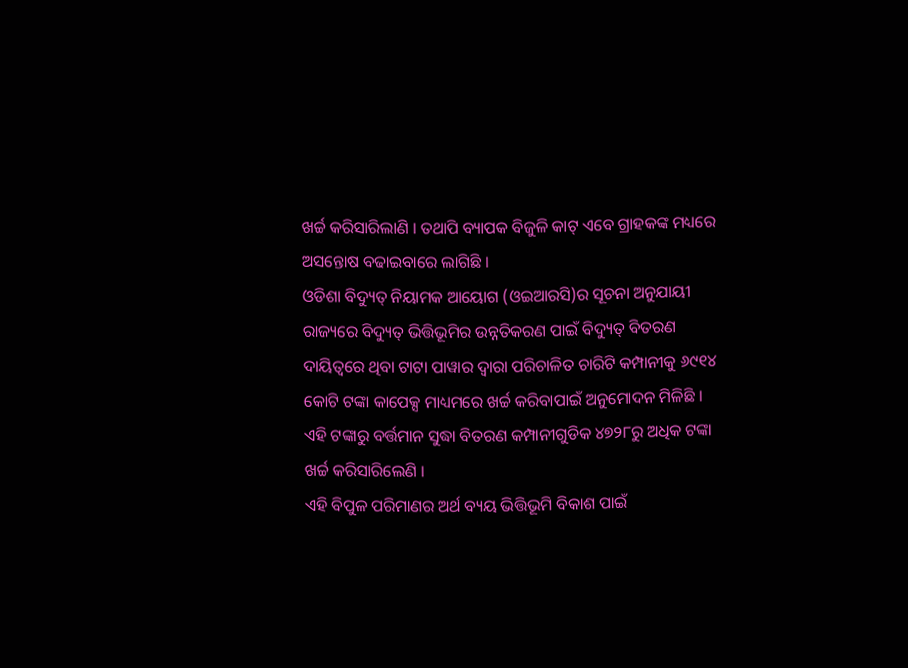ଖର୍ଚ୍ଚ କରିସାରିଲାଣି । ତଥାପି ବ୍ୟାପକ ବିଜୁଳି କାଟ୍ ଏବେ ଗ୍ରାହକଙ୍କ ମଧ୍ୟରେ ଅସନ୍ତୋଷ ବଢାଇବାରେ ଲାଗିଛି ।
ଓଡିଶା ବିଦ୍ୟୁତ୍ ନିୟାମକ ଆୟୋଗ (ଓଇଆରସି)ର ସୂଚନା ଅନୁଯାୟୀ ରାଜ୍ୟରେ ବିଦ୍ୟୁତ୍ ଭିତ୍ତିଭୂମିର ଉନ୍ନତିକରଣ ପାଇଁ ବିଦ୍ୟୁତ୍ ବିତରଣ ଦାୟିତ୍ୱରେ ଥିବା ଟାଟା ପାୱାର ଦ୍ୱାରା ପରିଚାଳିତ ଚାରିଟି କମ୍ପାନୀକୁ ୬୯୧୪ କୋଟି ଟଙ୍କା କାପେକ୍ସ ମାଧ୍ୟମରେ ଖର୍ଚ୍ଚ କରିବାପାଇଁ ଅନୁମୋଦନ ମିଳିଛି । ଏହି ଟଙ୍କାରୁ ବର୍ତ୍ତମାନ ସୁଦ୍ଧା ବିତରଣ କମ୍ପାନୀଗୁଡିକ ୪୭୨୮ରୁ ଅଧିକ ଟଙ୍କା ଖର୍ଚ୍ଚ କରିସାରିଲେଣି ।
ଏହି ବିପୁଳ ପରିମାଣର ଅର୍ଥ ବ୍ୟୟ ଭିତ୍ତିଭୂମି ବିକାଶ ପାଇଁ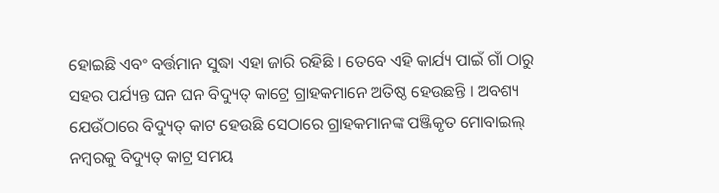ହୋଇଛି ଏବଂ ବର୍ତ୍ତମାନ ସୁଦ୍ଧା ଏହା ଜାରି ରହିଛି । ତେବେ ଏହି କାର୍ଯ୍ୟ ପାଇଁ ଗାଁ ଠାରୁ ସହର ପର୍ଯ୍ୟନ୍ତ ଘନ ଘନ ବିଦ୍ୟୁତ୍ କାଟ୍ରେ ଗ୍ରାହକମାନେ ଅତିଷ୍ଠ ହେଉଛନ୍ତି । ଅବଶ୍ୟ ଯେଉଁଠାରେ ବିଦ୍ୟୁତ୍ କାଟ ହେଉଛି ସେଠାରେ ଗ୍ରାହକମାନଙ୍କ ପଞ୍ଜିକୃତ ମୋବାଇଲ୍ ନମ୍ବରକୁ ବିଦ୍ୟୁତ୍ କାଟ୍ର ସମୟ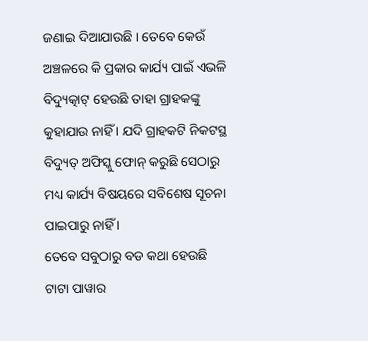ଜଣାଇ ଦିଆଯାଉଛି । ତେବେ କେଉଁ ଅଞ୍ଚଳରେ କି ପ୍ରକାର କାର୍ଯ୍ୟ ପାଇଁ ଏଭଳି ବିଦ୍ୟୁତ୍କାଟ୍ ହେଉଛି ତାହା ଗ୍ରାହକଙ୍କୁ କୁହାଯାଉ ନାହିଁ । ଯଦି ଗ୍ରାହକଟି ନିକଟସ୍ଥ ବିଦ୍ୟୁତ୍ ଅଫିସ୍କୁ ଫୋନ୍ କରୁଛି ସେଠାରୁ ମଧ୍ୟ କାର୍ଯ୍ୟ ବିଷୟରେ ସବିଶେଷ ସୂଚନା ପାଇପାରୁ ନାହିଁ ।
ତେବେ ସବୁଠାରୁ ବଡ କଥା ହେଉଛି ଟାଟା ପାୱାର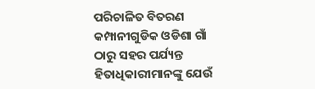ପରିଚାଳିତ ବିତରଣ କମ୍ପାନୀଗୁଡିକ ଓଡିଶା ଗାଁ ଠାରୁ ସହର ପର୍ଯ୍ୟନ୍ତ ହିତାଧିକାରୀମାନଙ୍କୁ ଯେଉଁ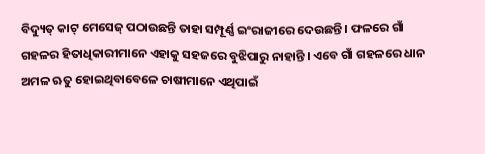ବିଦ୍ୟୁତ୍ କାଟ୍ ମେସେଜ୍ ପଠାଉଛନ୍ତି ତାହା ସମ୍ପୂର୍ଣ୍ଣ ଇଂରାଜୀରେ ଦେଉଛନ୍ତି । ଫଳରେ ଗାଁ ଗହଳର ହିତାଧିକାରୀମାନେ ଏହାକୁ ସହଜରେ ବୁଝିପାରୁ ନାହାନ୍ତି । ଏବେ ଗାଁ ଗହଳରେ ଧାନ ଅମଳ ଋତୁ ହୋଇଥିବାବେଳେ ଚାଷୀମାନେ ଏଥିପାଇଁ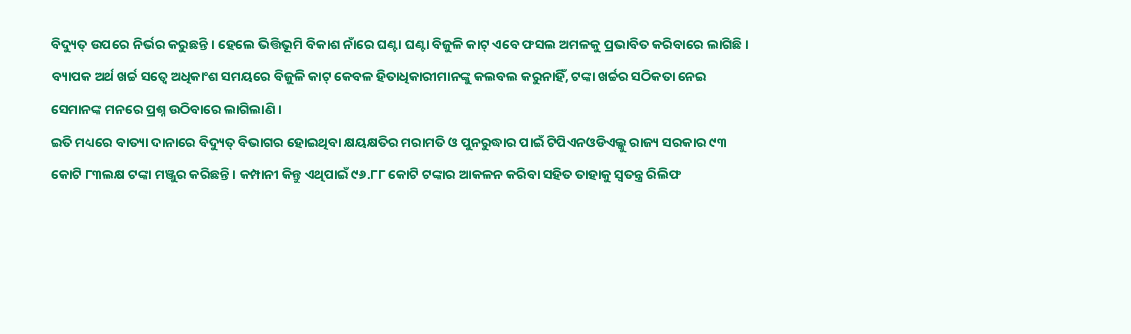ବିଦ୍ୟୁତ୍ ଉପରେ ନିର୍ଭର କରୁଛନ୍ତି । ହେଲେ ଭିତ୍ତିଭୂମି ବିକାଶ ନାଁରେ ଘଣ୍ଟା ଘଣ୍ଟା ବିଜୁଳି କାଟ୍ ଏବେ ଫସଲ ଅମଳକୁ ପ୍ରଭାବିତ କରିବାରେ ଲାଗିଛି । ବ୍ୟାପକ ଅର୍ଥ ଖର୍ଚ୍ଚ ସତ୍ୱେ ଅଧିକାଂଶ ସମୟରେ ବିଜୁଳି କାଟ୍ କେବଳ ହିତାଧିକାରୀମାନଙ୍କୁ କଲବଲ କରୁନାହିଁ, ଟଙ୍କା ଖର୍ଚ୍ଚର ସଠିକତା ନେଇ ସେମାନଙ୍କ ମନରେ ପ୍ରଶ୍ନ ଉଠିବାରେ ଲାଗିଲାଣି ।
ଇତି ମଧ୍ୟରେ ବାତ୍ୟା ଦାନାରେ ବିଦ୍ୟୁତ୍ ବିଭାଗର ହୋଇଥିବା କ୍ଷୟକ୍ଷତିର ମରାମତି ଓ ପୁନରୁଦ୍ଧାର ପାଇଁ ଟିପିଏନଓଡିଏଲ୍କୁ ରାଜ୍ୟ ସରକାର ୯୩ କୋଟି ୮୩ଲକ୍ଷ ଟଙ୍କା ମଞ୍ଜୁର କରିଛନ୍ତି । କମ୍ପାନୀ କିନ୍ତୁ ଏଥିପାଇଁ ୯୬.୮୮ କୋଟି ଟଙ୍କାର ଆକଳନ କରିବା ସହିତ ତାହାକୁ ସ୍ୱତନ୍ତ୍ର ରିଲିଫ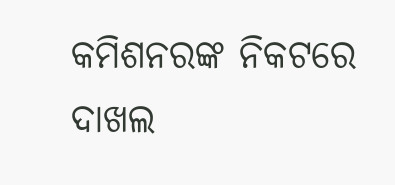କମିଶନରଙ୍କ ନିକଟରେ ଦାଖଲ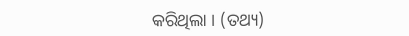କରିଥିଲା । (ତଥ୍ୟ)